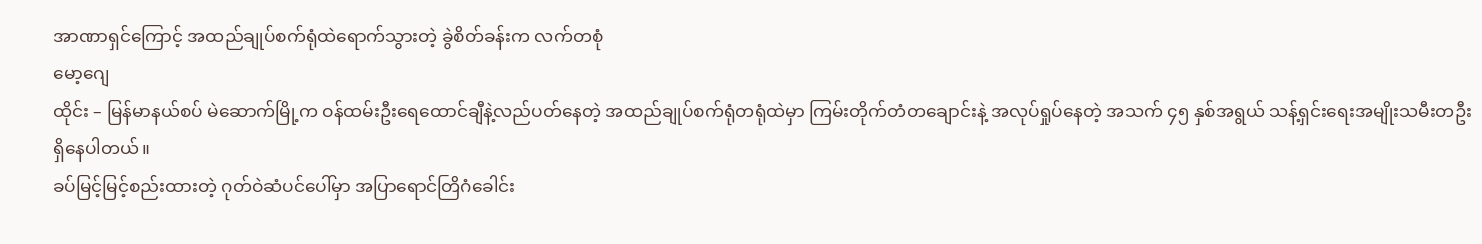အာဏာရှင်ကြောင့် အထည်ချုပ်စက်ရုံထဲရောက်သွားတဲ့ ခွဲစိတ်ခန်းက လက်တစုံ
မော့ဂျေ
ထိုင်း – မြန်မာနယ်စပ် မဲဆောက်မြို့က ဝန်ထမ်းဦးရေထောင်ချီနဲ့လည်ပတ်နေတဲ့ အထည်ချုပ်စက်ရုံတရုံထဲမှာ ကြမ်းတိုက်တံတချောင်းနဲ့ အလုပ်ရှုပ်နေတဲ့ အသက် ၄၅ နှစ်အရွယ် သန့်ရှင်းရေးအမျိုးသမီးတဦး ရှိနေပါတယ်။
ခပ်မြင့်မြင့်စည်းထားတဲ့ ဂုတ်ဝဲဆံပင်ပေါ်မှာ အပြာရောင်တြိဂံခေါင်း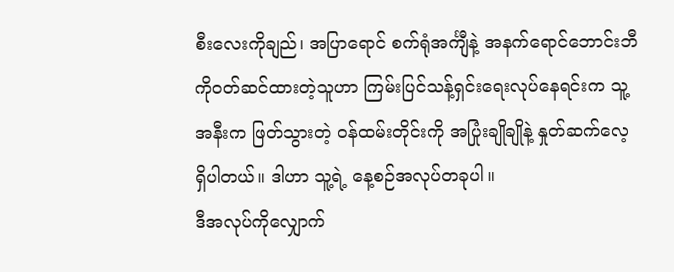စီးလေးကိုချည်၊ အပြာရောင် စက်ရုံအင်္ကျီနဲ့ အနက်ရောင်ဘောင်းဘီကိုဝတ်ဆင်ထားတဲ့သူဟာ ကြမ်းပြင်သန့်ရှင်းရေးလုပ်နေရင်းက သူ့အနီးက ဖြတ်သွားတဲ့ ဝန်ထမ်းတိုင်းကို အပြုံးချိုချိုနဲ့ နှုတ်ဆက်လေ့ ရှိပါတယ်။ ဒါဟာ သူ့ရဲ့ နေ့စဉ်အလုပ်တခုပါ။
ဒီအလုပ်ကိုလျှောက်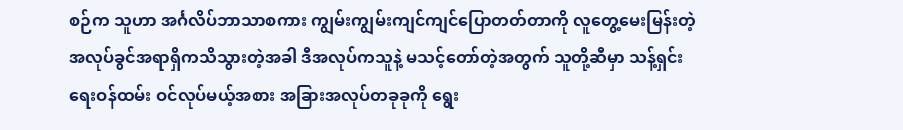စဉ်က သူဟာ အင်္ဂလိပ်ဘာသာစကား ကျွမ်းကျွမ်းကျင်ကျင်ပြောတတ်တာကို လူတွေ့မေးမြန်းတဲ့အလုပ်ခွင်အရာရှိကသိသွားတဲ့အခါ ဒီအလုပ်ကသူနဲ့ မသင့်တော်တဲ့အတွက် သူတို့ဆီမှာ သန့်ရှင်းရေးဝန်ထမ်း ဝင်လုပ်မယ့်အစား အခြားအလုပ်တခုခုကို ရွေး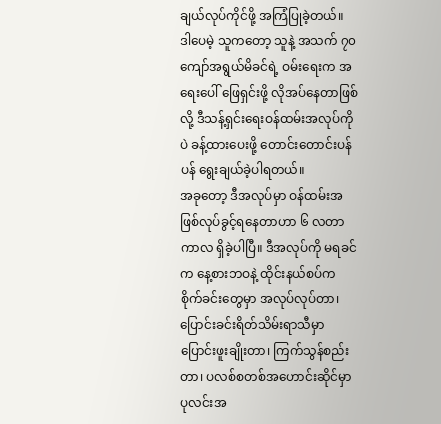ချယ်လုပ်ကိုင်ဖို့ အကြံပြုခဲ့တယ်။
ဒါပေမဲ့ သူကတော့ သူနဲ့ အသက် ၇၀ ကျော်အရွယ်မိခင်ရဲ့ ဝမ်းရေးက အရေးပေါ် ဖြေရှင်းဖို့ လိုအပ်နေတာဖြစ်လို့ ဒီသန့်ရှင်းရေးဝန်ထမ်းအလုပ်ကိုပဲ ခန့်ထားပေးဖို့ တောင်းတောင်းပန်ပန် ရွေးချယ်ခဲ့ပါရတယ်။
အခုတော့ ဒီအလုပ်မှာ ဝန်ထမ်းအဖြစ်လုပ်ခွင့်ရနေတာဟာ ၆ လတာကာလ ရှိခဲ့ပါပြီ။ ဒီအလုပ်ကို မရခင်က နေ့စားဘဝနဲ့ ထိုင်းနယ်စပ်က စိုက်ခင်းတွေမှာ အလုပ်လုပ်တာ၊ ပြောင်းခင်းရိတ်သိမ်းရာသီမှာ ပြောင်းဖူးချိုးတာ၊ ကြက်သွန်စည်းတာ၊ ပလစ်စတစ်အဟောင်းဆိုင်မှာ ပုလင်းအ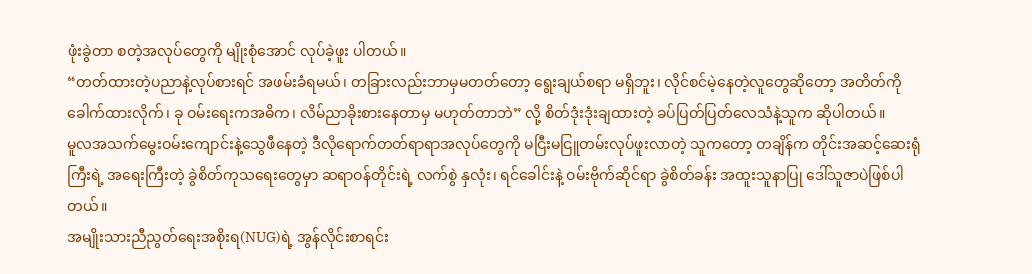ဖုံးခွဲတာ စတဲ့အလုပ်တွေကို မျိုးစုံအောင် လုပ်ခဲ့ဖူး ပါတယ်။
“တတ်ထားတဲ့ပညာနဲ့လုပ်စားရင် အဖမ်းခံရမယ်၊ တခြားလည်းဘာမှမတတ်တော့ ရွေးချယ်စရာ မရှိဘူး၊ လိုင်စင်မဲ့နေတဲ့လူတွေဆိုတော့ အတိတ်ကိုခေါက်ထားလိုက်၊ ခု ဝမ်းရေးကအဓိက၊ လိမ်ညာခိုးစားနေတာမှ မဟုတ်တာဘဲ” လို့ စိတ်ဒုံးဒုံးချထားတဲ့ ခပ်ပြတ်ပြတ်လေသံနဲ့သူက ဆိုပါတယ်။
မူလအသက်မွေးဝမ်းကျောင်းနဲ့သွေဖီနေတဲ့ ဒီလိုရောက်တတ်ရာရာအလုပ်တွေကို မငြီးမငြူတမ်းလုပ်ဖူးလာတဲ့ သူကတော့ တချိန်က တိုင်းအဆင့်ဆေးရုံကြီးရဲ့ အရေးကြီးတဲ့ ခွဲစိတ်ကုသရေးတွေမှာ ဆရာဝန်တိုင်းရဲ့ လက်စွဲ နှလုံး၊ ရင်ခေါင်းနဲ့ ဝမ်းဗိုက်ဆိုင်ရာ ခွဲစိတ်ခန်း အထူးသူနာပြု ဒေါ်သူဇာပဲဖြစ်ပါတယ်။
အမျိုးသားညီညွတ်ရေးအစိုးရ(NUG)ရဲ့ အွန်လိုင်းစာရင်း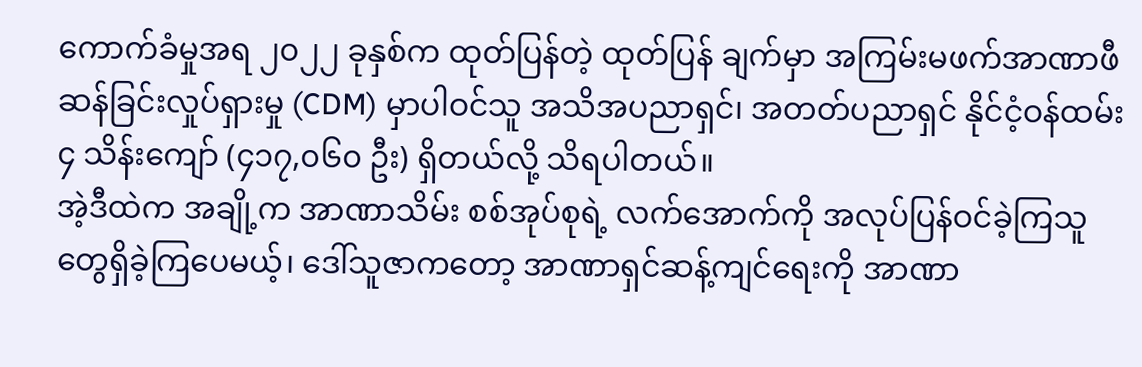ကောက်ခံမှုအရ ၂၀၂၂ ခုနှစ်က ထုတ်ပြန်တဲ့ ထုတ်ပြန် ချက်မှာ အကြမ်းမဖက်အာဏာဖီဆန်ခြင်းလှုပ်ရှားမှု (CDM) မှာပါဝင်သူ အသိအပညာရှင်၊ အတတ်ပညာရှင် နိုင်ငံ့ဝန်ထမ်း ၄ သိန်းကျော် (၄၁၇,၀၆၀ ဦး) ရှိတယ်လို့ သိရပါတယ်။
အဲ့ဒီထဲက အချို့က အာဏာသိမ်း စစ်အုပ်စုရဲ့ လက်အောက်ကို အလုပ်ပြန်ဝင်ခဲ့ကြသူတွေရှိခဲ့ကြပေမယ့်၊ ဒေါ်သူဇာကတော့ အာဏာရှင်ဆန့်ကျင်ရေးကို အာဏာ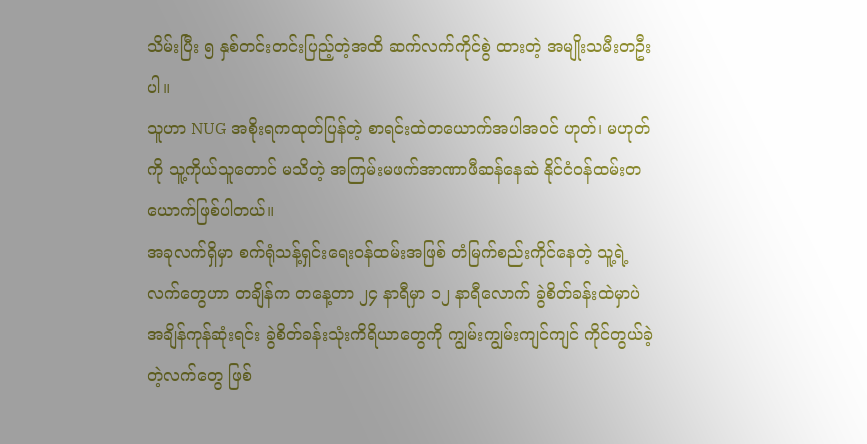သိမ်းပြီး ၅ နှစ်တင်းတင်းပြည့်တဲ့အထိ ဆက်လက်ကိုင်စွဲ ထားတဲ့ အမျိုးသမီးတဦးပါ။
သူဟာ NUG အစိုးရကထုတ်ပြန်တဲ့ စာရင်းထဲတယောက်အပါအဝင် ဟုတ်၊ မဟုတ်ကို သူ့ကိုယ်သူတောင် မသိတဲ့ အကြမ်းမဖက်အာဏာဖီဆန်နေဆဲ နိုင်ငံဝန်ထမ်းတယောက်ဖြစ်ပါတယ်။
အခုလက်ရှိမှာ စက်ရုံသန့်ရှင်းရေးဝန်ထမ်းအဖြစ် တံမြက်စည်းကိုင်နေတဲ့ သူ့ရဲ့လက်တွေဟာ တချိန်က တနေ့တာ ၂၄ နာရီမှာ ၁၂ နာရီလောက် ခွဲစိတ်ခန်းထဲမှာပဲ အချိန်ကုန်ဆုံးရင်း ခွဲစိတ်ခန်းသုံးကိရိယာတွေကို ကျွမ်းကျွမ်းကျင်ကျင် ကိုင်တွယ်ခဲ့တဲ့လက်တွေ ဖြစ်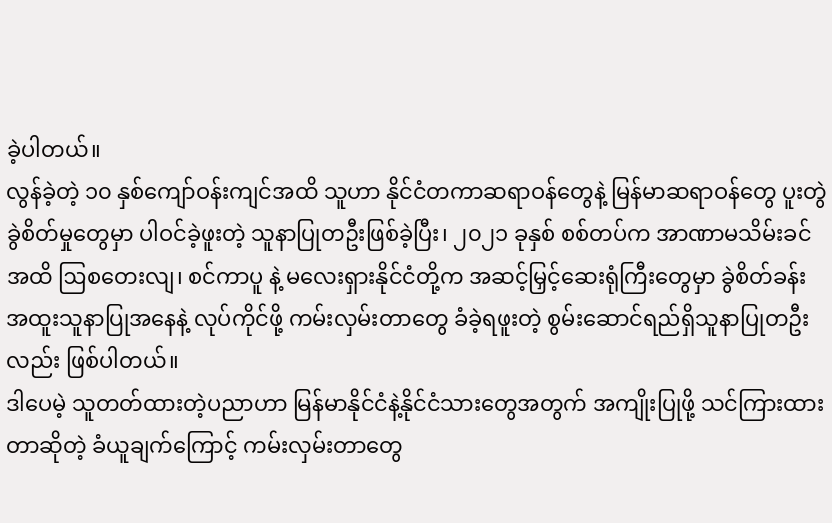ခဲ့ပါတယ်။
လွန်ခဲ့တဲ့ ၁၀ နှစ်ကျော်ဝန်းကျင်အထိ သူဟာ နိုင်ငံတကာဆရာဝန်တွေနဲ့ မြန်မာဆရာဝန်တွေ ပူးတွဲ ခွဲစိတ်မှုတွေမှာ ပါဝင်ခဲ့ဖူးတဲ့ သူနာပြုတဦးဖြစ်ခဲ့ပြီး၊ ၂၀၂၁ ခုနှစ် စစ်တပ်က အာဏာမသိမ်းခင်အထိ ဩစတေးလျ၊ စင်ကာပူ နဲ့ မလေးရှားနိုင်ငံတို့က အဆင့်မြှင့်ဆေးရုံကြီးတွေမှာ ခွဲစိတ်ခန်းအထူးသူနာပြုအနေနဲ့ လုပ်ကိုင်ဖို့ ကမ်းလှမ်းတာတွေ ခံခဲ့ရဖူးတဲ့ စွမ်းဆောင်ရည်ရှိသူနာပြုတဦးလည်း ဖြစ်ပါတယ်။
ဒါပေမဲ့ သူတတ်ထားတဲ့ပညာဟာ မြန်မာနိုင်ငံနဲ့နိုင်ငံသားတွေအတွက် အကျိုးပြုဖို့ သင်ကြားထားတာဆိုတဲ့ ခံယူချက်ကြောင့် ကမ်းလှမ်းတာတွေ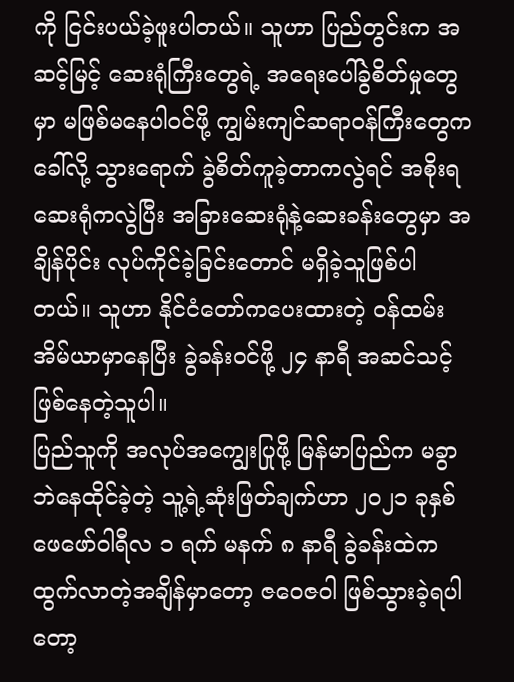ကို ငြင်းပယ်ခဲ့ဖူးပါတယ်။ သူဟာ ပြည်တွင်းက အဆင့်မြင့် ဆေးရုံကြီးတွေရဲ့ အရေးပေါ်ခွဲစိတ်မှုတွေမှာ မဖြစ်မနေပါဝင်ဖို့ ကျွမ်းကျင်ဆရာဝန်ကြီးတွေကခေါ်လို့ သွားရောက် ခွဲစိတ်ကူခဲ့တာကလွဲရင် အစိုးရဆေးရုံကလွဲပြီး အခြားဆေးရုံနဲ့ဆေးခန်းတွေမှာ အချိန်ပိုင်း လုပ်ကိုင်ခဲ့ခြင်းတောင် မရှိခဲ့သူဖြစ်ပါတယ်။ သူဟာ နိုင်ငံတော်ကပေးထားတဲ့ ဝန်ထမ်းအိမ်ယာမှာနေပြီး ခွဲခန်းဝင်ဖို့ ၂၄ နာရီ အဆင်သင့် ဖြစ်နေတဲ့သူပါ။
ပြည်သူကို အလုပ်အကျွေးပြုဖို့ မြန်မာပြည်က မခွာဘဲနေထိုင်ခဲ့တဲ့ သူ့ရဲ့ဆုံးဖြတ်ချက်ဟာ ၂၀၂၁ ခုနှစ် ဖေဖော်ဝါရီလ ၁ ရက် မနက် ၈ နာရီ ခွဲခန်းထဲက ထွက်လာတဲ့အချိန်မှာတော့ ဇဝေဇဝါ ဖြစ်သွားခဲ့ရပါတော့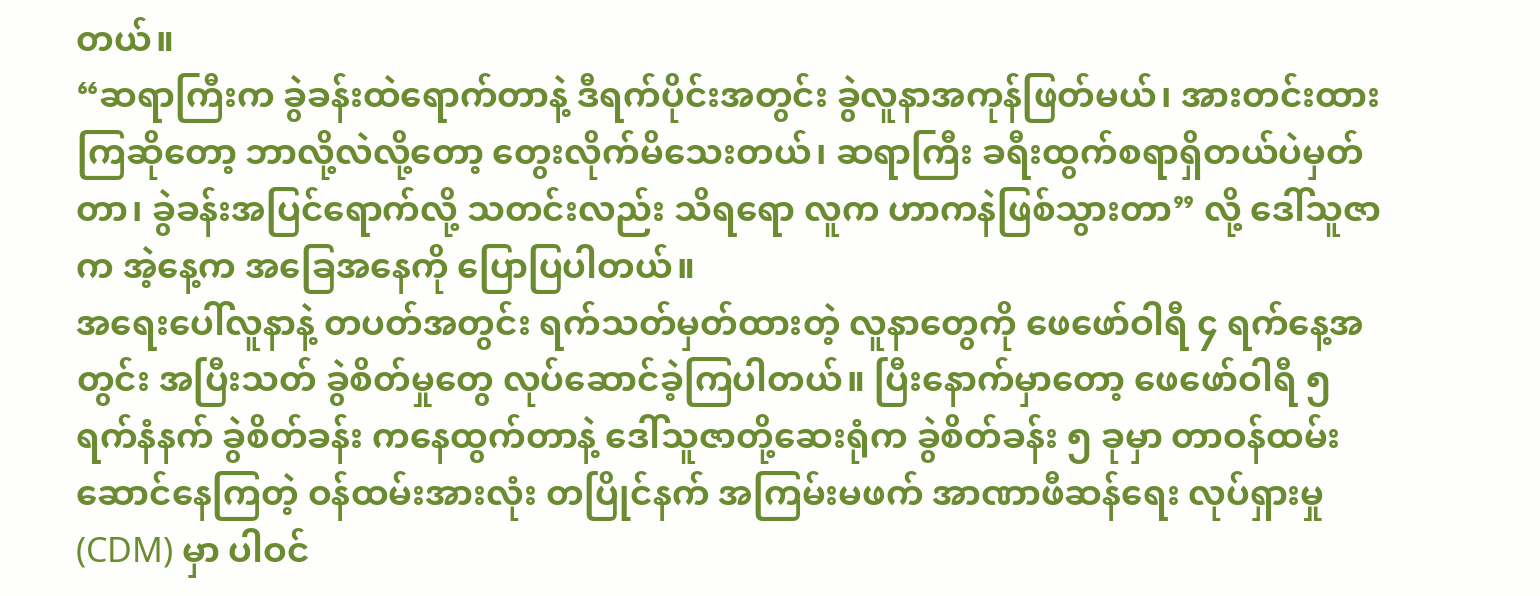တယ်။
“ဆရာကြီးက ခွဲခန်းထဲရောက်တာနဲ့ ဒီရက်ပိုင်းအတွင်း ခွဲလူနာအကုန်ဖြတ်မယ်၊ အားတင်းထားကြဆိုတော့ ဘာလို့လဲလို့တော့ တွေးလိုက်မိသေးတယ်၊ ဆရာကြီး ခရီးထွက်စရာရှိတယ်ပဲမှတ်တာ၊ ခွဲခန်းအပြင်ရောက်လို့ သတင်းလည်း သိရရော လူက ဟာကနဲဖြစ်သွားတာ” လို့ ဒေါ်သူဇာက အဲ့နေ့က အခြေအနေကို ပြောပြပါတယ်။
အရေးပေါ်လူနာနဲ့ တပတ်အတွင်း ရက်သတ်မှတ်ထားတဲ့ လူနာတွေကို ဖေဖော်ဝါရီ ၄ ရက်နေ့အတွင်း အပြီးသတ် ခွဲစိတ်မှုတွေ လုပ်ဆောင်ခဲ့ကြပါတယ်။ ပြီးနောက်မှာတော့ ဖေဖော်ဝါရီ ၅ ရက်နံနက် ခွဲစိတ်ခန်း ကနေထွက်တာနဲ့ ဒေါ်သူဇာတို့ဆေးရုံက ခွဲစိတ်ခန်း ၅ ခုမှာ တာဝန်ထမ်းဆောင်နေကြတဲ့ ဝန်ထမ်းအားလုံး တပြိုင်နက် အကြမ်းမဖက် အာဏာဖီဆန်ရေး လုပ်ရှားမှု (CDM) မှာ ပါဝင်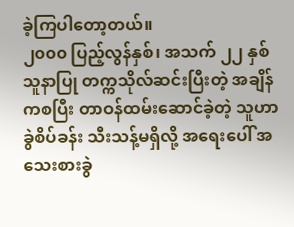ခဲ့ကြပါတော့တယ်။
၂၀၀၀ ပြည့်လွန်နှစ်၊ အသက် ၂၂ နှစ် သူနာပြု တက္ကသိုလ်ဆင်းပြီးတဲ့ အချိန်ကစပြီး တာဝန်ထမ်းဆောင်ခဲ့တဲ့ သူဟာ ခွဲစိပ်ခန်း သီးသန့်မရှိလို့ အရေးပေါ် အသေးစားခွဲ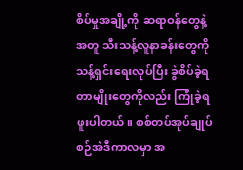စိပ်မှုအချို့ကို ဆရာဝန်တွေနဲ့အတူ သီးသန့်လူနာခန်းတွေကို သန့်ရှင်းရေးလုပ်ပြီး ခွဲစိပ်ခဲ့ရတာမျိုးတွေကိုလည်း ကြုံခဲ့ရဖူးပါတယ်။ စစ်တပ်အုပ်ချုပ်စဉ်အဲဒီကာလမှာ အ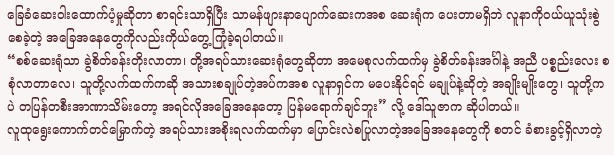ခြေခံဆေးဝါးထောက်ပံ့မှုဆိုတာ စာရင်းသာရှိပြီး သာမန်ဖျားနာပျောက်ဆေးကအစ ဆေးရုံက ပေးတာမရှိဘဲ လူနာကိုဝယ်ယူသုံးစွဲစေခဲ့တဲ့ အခြေအနေတွေကိုလည်းကိုယ်တွေ့ကြုံခဲ့ရပါတယ်။
“စစ်ဆေးရုံသာ ခွဲစိတ်ခန်းတိုးလာတာ၊ တို့အရပ်သားဆေးရုံတွေဆိုတာ အမေစုလက်ထက်မှ ခွဲစိတ်ခန်းအင်္ဂါနဲ့ အညီ ပစ္စည်းလေး စစုံလာတာလေ၊ သူတို့လက်ထက်ကဆို အသားစချုပ်တဲ့အပ်ကအစ လူနာရှင်က မပေးနိုင်ရင် မချုပ်နဲ့ဆိုတဲ့ အချိုးမျိုးတွေ၊ သူတို့ကပဲ တပြန်တစီးအာဏာသိမ်းတော့ အရင်လိုအခြေအနေတော့ ပြန်မရောက်ချင်ဘူး” လို့ ဒေါ်သူဇာက ဆိုပါတယ်။
လူထုရွေးကောက်တင်မြှောက်တဲ့ အရပ်သားအစိုးရလက်ထက်မှာ ပြောင်းလဲစပြုလာတဲ့အခြေအနေတွေကို စတင် ခံစားခွင့်ရှိလာတဲ့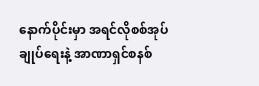နောက်ပိုင်းမှာ အရင်လိုစစ်အုပ်ချုပ်ရေးနဲ့ အာဏာရှင်စနစ်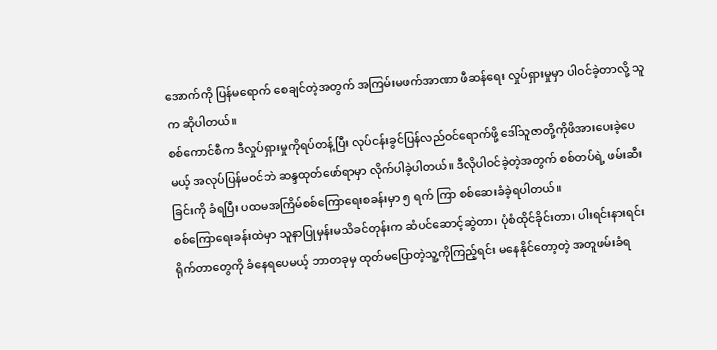အောက်ကို ပြန်မရောက် စေချင်တဲ့အတွက် အကြမ်းမဖက်အာဏာ ဖီဆန်ရေး လှုပ်ရှားမှုမှာ ပါဝင်ခဲ့တာလို့ သူက ဆိုပါတယ်။
စစ်ကောင်စီက ဒီလှုပ်ရှားမှုကိုရပ်တန့်ပြီး လုပ်ငန်းခွင်ပြန်လည်ဝင်ရောက်ဖို့ ဒေါ်သူဇာတို့ကိုဖိအားပေးခဲ့ပေမယ့် အလုပ်ပြန်မဝင်ဘဲ ဆန္ဒထုတ်ဖော်ရာမှာ လိုက်ပါခဲ့ပါတယ်။ ဒီလိုပါဝင်ခဲ့တဲ့အတွက် စစ်တပ်ရဲ့ ဖမ်းဆီးခြင်းကို ခံရပြီး ပထမအကြိမ်စစ်ကြောရေးစခန်းမှာ ၅ ရက် ကြာ စစ်ဆေးခံခဲ့ရပါတယ်။
စစ်ကြောရေးခန်းထဲမှာ သူနာပြုမှန်းမသိခင်တုန်းက ဆံပင်ဆောင့်ဆွဲတာ၊ ပုံစံထိုင်ခိုင်းတာ၊ ပါးရင်းနားရင်း ရိုက်တာတွေကို ခံနေရပေမယ့် ဘာတခုမှ ထုတ်မပြောတဲ့သူ့ကိုကြည့်ရင်း မနေနိုင်တော့တဲ့ အတူဖမ်းခံရ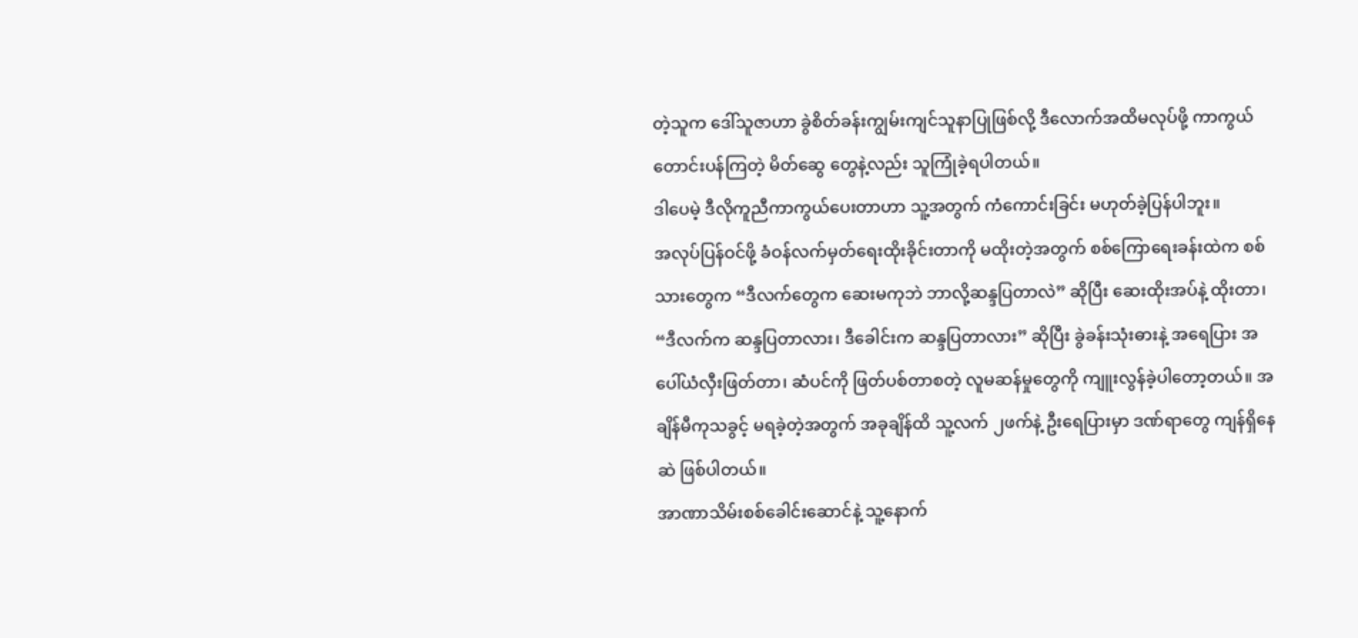တဲ့သူက ဒေါ်သူဇာဟာ ခွဲစိတ်ခန်းကျွမ်းကျင်သူနာပြုဖြစ်လို့ ဒီလောက်အထိမလုပ်ဖို့ ကာကွယ်တောင်းပန်ကြတဲ့ မိတ်ဆွေ တွေနဲ့လည်း သူကြုံခဲ့ရပါတယ်။
ဒါပေမဲ့ ဒီလိုကူညီကာကွယ်ပေးတာဟာ သူ့အတွက် ကံကောင်းခြင်း မဟုတ်ခဲ့ပြန်ပါဘူး။
အလုပ်ပြန်ဝင်ဖို့ ခံဝန်လက်မှတ်ရေးထိုးခိုင်းတာကို မထိုးတဲ့အတွက် စစ်ကြောရေးခန်းထဲက စစ်သားတွေက “ဒီလက်တွေက ဆေးမကုဘဲ ဘာလို့ဆန္ဒပြတာလဲ” ဆိုပြီး ဆေးထိုးအပ်နဲ့ ထိုးတာ၊ “ဒီလက်က ဆန္ဒပြတာလား၊ ဒီခေါင်းက ဆန္ဒပြတာလား” ဆိုပြီး ခွဲခန်းသုံးဓားနဲ့ အရေပြား အပေါ်ယံလှီးဖြတ်တာ၊ ဆံပင်ကို ဖြတ်ပစ်တာစတဲ့ လူမဆန်မှုတွေကို ကျူးလွန်ခဲ့ပါတော့တယ်။ အချိန်မီကုသခွင့် မရခဲ့တဲ့အတွက် အခုချိန်ထိ သူ့လက် ၂ဖက်နဲ့ ဦးရေပြားမှာ ဒဏ်ရာတွေ ကျန်ရှိနေဆဲ ဖြစ်ပါတယ်။
အာဏာသိမ်းစစ်ခေါင်းဆောင်နဲ့ သူ့နောက်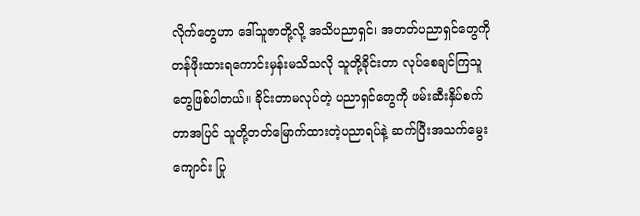လိုက်တွေဟာ ဒေါ်သူဇာတို့လို့ အသိပညာရှင်၊ အတတ်ပညာရှင်တွေကို တန်ဖိုးထားရကောင်းမှန်းမသိသလို သူတို့ခိုင်းတာ လုပ်စေချင်ကြသူတွေဖြစ်ပါတယ်။ ခိုင်းတာမလုပ်တဲ့ ပညာရှင်တွေကို ဖမ်းဆီးနှိပ်စက်တာအပြင် သူတို့တတ်မြောက်ထားတဲ့ပညာရပ်နဲ့ ဆက်ပြီးအသက်မွေးကျောင်း ပြု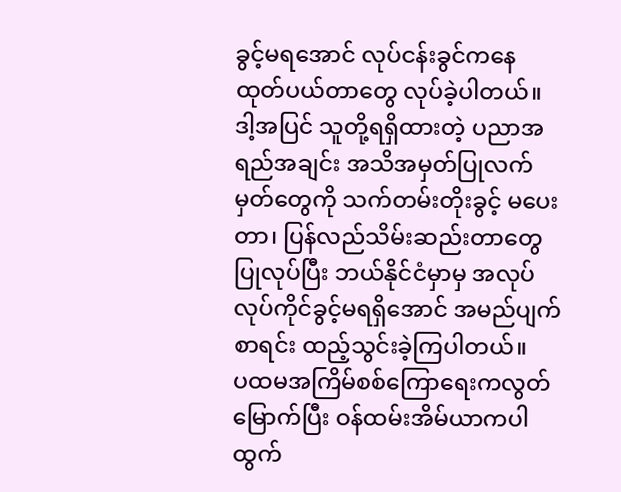ခွင့်မရအောင် လုပ်ငန်းခွင်ကနေ ထုတ်ပယ်တာတွေ လုပ်ခဲ့ပါတယ်။
ဒါ့အပြင် သူတို့ရရှိထားတဲ့ ပညာအရည်အချင်း အသိအမှတ်ပြုလက်မှတ်တွေကို သက်တမ်းတိုးခွင့် မပေးတာ၊ ပြန်လည်သိမ်းဆည်းတာတွေပြုလုပ်ပြီး ဘယ်နိုင်ငံမှာမှ အလုပ်လုပ်ကိုင်ခွင့်မရရှိအောင် အမည်ပျက်စာရင်း ထည့်သွင်းခဲ့ကြပါတယ်။
ပထမအကြိမ်စစ်ကြောရေးကလွတ်မြောက်ပြီး ဝန်ထမ်းအိမ်ယာကပါထွက်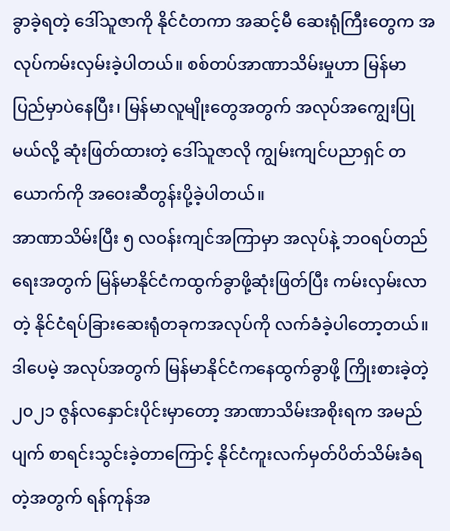ခွာခဲ့ရတဲ့ ဒေါ်သူဇာကို နိုင်ငံတကာ အဆင့်မီ ဆေးရုံကြီးတွေက အလုပ်ကမ်းလှမ်းခဲ့ပါတယ်။ စစ်တပ်အာဏာသိမ်းမှုဟာ မြန်မာပြည်မှာပဲနေပြီး၊ မြန်မာလူမျိုးတွေအတွက် အလုပ်အကျွေးပြုမယ်လို့ ဆုံးဖြတ်ထားတဲ့ ဒေါ်သူဇာလို ကျွမ်းကျင်ပညာရှင် တယောက်ကို အဝေးဆီတွန်းပို့ခဲ့ပါတယ်။
အာဏာသိမ်းပြီး ၅ လဝန်းကျင်အကြာမှာ အလုပ်နဲ့ ဘဝရပ်တည်ရေးအတွက် မြန်မာနိုင်ငံကထွက်ခွာဖို့ဆုံးဖြတ်ပြီး ကမ်းလှမ်းလာတဲ့ နိုင်ငံရပ်ခြားဆေးရုံတခုကအလုပ်ကို လက်ခံခဲ့ပါတော့တယ်။ ဒါပေမဲ့ အလုပ်အတွက် မြန်မာနိုင်ငံကနေထွက်ခွာဖို့ ကြိုးစားခဲ့တဲ့ ၂၀၂၁ ဇွန်လနှောင်းပိုင်းမှာတော့ အာဏာသိမ်းအစိုးရက အမည်ပျက် စာရင်းသွင်းခဲ့တာကြောင့် နိုင်ငံကူးလက်မှတ်ပိတ်သိမ်းခံရတဲ့အတွက် ရန်ကုန်အ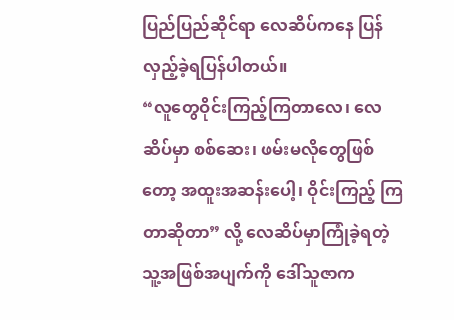ပြည်ပြည်ဆိုင်ရာ လေဆိပ်ကနေ ပြန်လှည့်ခဲ့ရပြန်ပါတယ်။
“လူတွေဝိုင်းကြည့်ကြတာလေ၊ လေဆိပ်မှာ စစ်ဆေး၊ ဖမ်းမလိုတွေဖြစ်တော့ အထူးအဆန်းပေါ့၊ ဝိုင်းကြည့် ကြတာဆိုတာ” လို့ လေဆိပ်မှာကြုံခဲ့ရတဲ့သူ့အဖြစ်အပျက်ကို ဒေါ်သူဇာက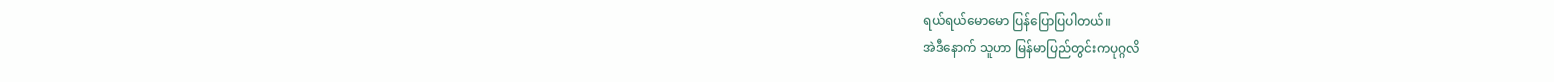ရယ်ရယ်မောမော ပြန်ပြောပြပါတယ်။
အဲဒီနောက် သူဟာ မြန်မာပြည်တွင်းကပုဂ္ဂလိ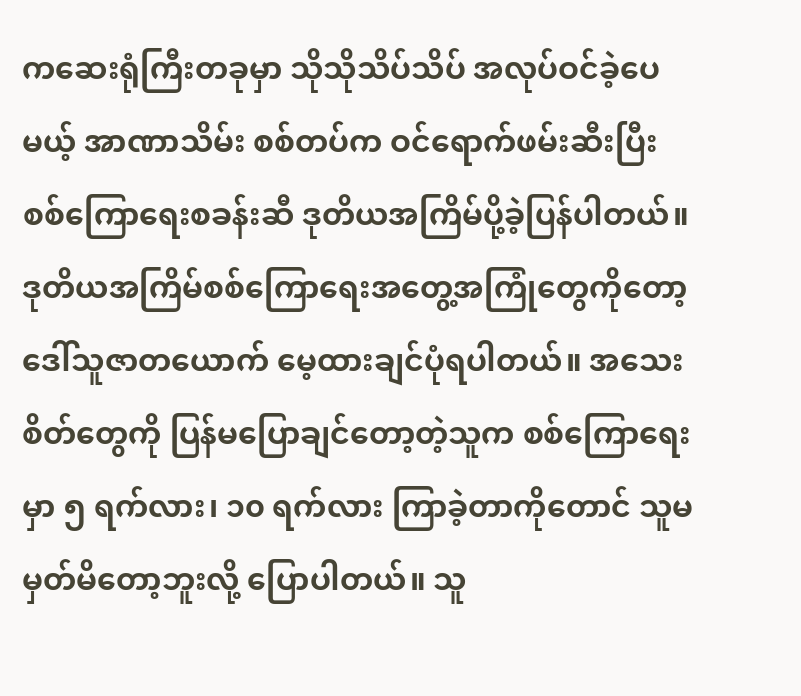ကဆေးရုံကြီးတခုမှာ သိုသိုသိပ်သိပ် အလုပ်ဝင်ခဲ့ပေမယ့် အာဏာသိမ်း စစ်တပ်က ဝင်ရောက်ဖမ်းဆီးပြီး စစ်ကြောရေးစခန်းဆီ ဒုတိယအကြိမ်ပို့ခဲ့ပြန်ပါတယ်။
ဒုတိယအကြိမ်စစ်ကြောရေးအတွေ့အကြုံတွေကိုတော့ ဒေါ်သူဇာတယောက် မေ့ထားချင်ပုံရပါတယ်။ အသေးစိတ်တွေကို ပြန်မပြောချင်တော့တဲ့သူက စစ်ကြောရေး မှာ ၅ ရက်လား၊ ၁၀ ရက်လား ကြာခဲ့တာကိုတောင် သူမမှတ်မိတော့ဘူးလို့ ပြောပါတယ်။ သူ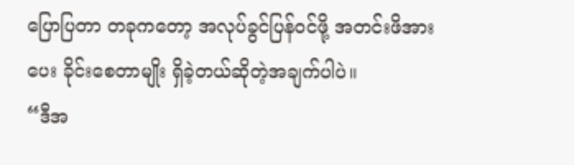ပြောပြတာ တခုကတော့ အလုပ်ခွင်ပြန်ဝင်ဖို့ အတင်းဖိအားပေး ခိုင်းစေတာမျိုး ရှိခဲ့တယ်ဆိုတဲ့အချက်ပါပဲ။
“ဒီအ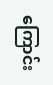ကြောင်း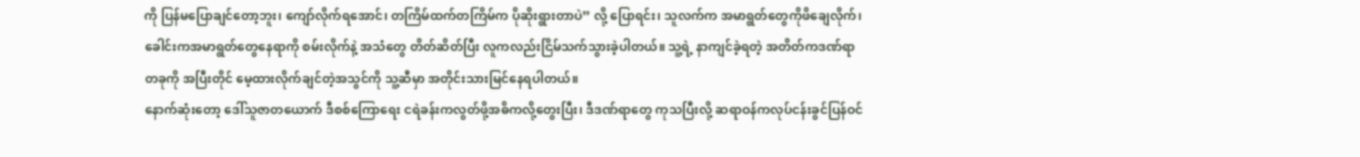ကို ပြန်မပြောချင်တော့ဘူး၊ ကျော်လိုက်ရအောင်၊ တကြိမ်ထက်တကြိမ်က ပိုဆိုးရွားတာပဲ” လို့ ပြောရင်း၊ သူလက်က အမာရွတ်တွေကိုဖိချေလိုက်၊ ခေါင်းကအမာရွတ်တွေနေရာကို စမ်းလိုက်နဲ့ အသံတွေ တိတ်ဆိတ်ပြီး လူကလည်းငြိမ်သက်သွားခဲ့ပါတယ်။ သူ့ရဲ့ နာကျင်ခဲ့ရတဲ့ အတိတ်ကဒဏ်ရာတခုကို အပြီးတိုင် မေ့ထားလိုက်ချင်တဲ့အသွင်ကို သူ့ဆီမှာ အတိုင်းသားမြင်နေရပါတယ်။
နောက်ဆုံးတော့ ဒေါ်သူဇာတယောက် ဒီစစ်ကြောရေး ငရဲခန်းကလွတ်ဖို့အဓိကလို့တွေးပြီး၊ ဒီဒဏ်ရာတွေ ကုသပြီးလို့ ဆရာဝန်ကလုပ်ငန်းခွင်ပြန်ဝင်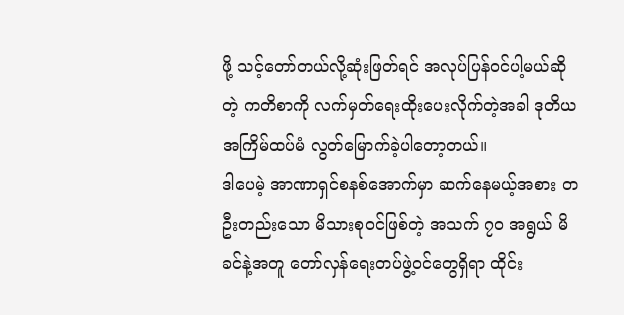ဖို့ သင့်တော်တယ်လို့ဆုံးဖြတ်ရင် အလုပ်ပြန်ဝင်ပါ့မယ်ဆိုတဲ့ ကတိစာကို လက်မှတ်ရေးထိုးပေးလိုက်တဲ့အခါ ဒုတိယအကြိမ်ထပ်မံ လွတ်မြောက်ခဲ့ပါတော့တယ်။
ဒါပေမဲ့ အာဏာရှင်စနစ်အောက်မှာ ဆက်နေမယ့်အစား တဦးတည်းသော မိသားစုဝင်ဖြစ်တဲ့ အသက် ၇၀ အရွယ် မိခင်နဲ့အတူ တော်လှန်ရေးတပ်ဖွဲ့ဝင်တွေရှိရာ ထိုင်း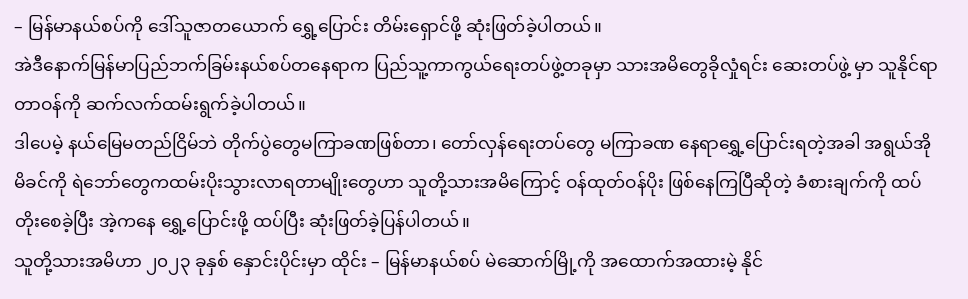– မြန်မာနယ်စပ်ကို ဒေါ်သူဇာတယောက် ရွှေ့ပြောင်း တိမ်းရှောင်ဖို့ ဆုံးဖြတ်ခဲ့ပါတယ်။
အဲဒီနောက်မြန်မာပြည်ဘက်ခြမ်းနယ်စပ်တနေရာက ပြည်သူ့ကာကွယ်ရေးတပ်ဖွဲ့တခုမှာ သားအမိတွေခိုလှုံရင်း ဆေးတပ်ဖွဲ့ မှာ သူနိုင်ရာတာဝန်ကို ဆက်လက်ထမ်းရွက်ခဲ့ပါတယ်။
ဒါပေမဲ့ နယ်မြေမတည်ငြိမ်ဘဲ တိုက်ပွဲတွေမကြာခဏဖြစ်တာ၊ တော်လှန်ရေးတပ်တွေ မကြာခဏ နေရာရွှေ့ပြောင်းရတဲ့အခါ အရွယ်အိုမိခင်ကို ရဲဘော်တွေကထမ်းပိုးသွားလာရတာမျိုးတွေဟာ သူတို့သားအမိကြောင့် ဝန်ထုတ်ဝန်ပိုး ဖြစ်နေကြပြီဆိုတဲ့ ခံစားချက်ကို ထပ်တိုးစေခဲ့ပြီး အဲ့ကနေ ရွှေ့ပြောင်းဖို့ ထပ်ပြီး ဆုံးဖြတ်ခဲ့ပြန်ပါတယ်။
သူတို့သားအမိဟာ ၂၀၂၃ ခုနှစ် နှောင်းပိုင်းမှာ ထိုင်း – မြန်မာနယ်စပ် မဲဆောက်မြို့ကို အထောက်အထားမဲ့ နိုင်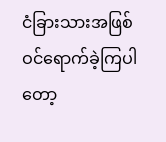ငံခြားသားအဖြစ် ဝင်ရောက်ခဲ့ကြပါတော့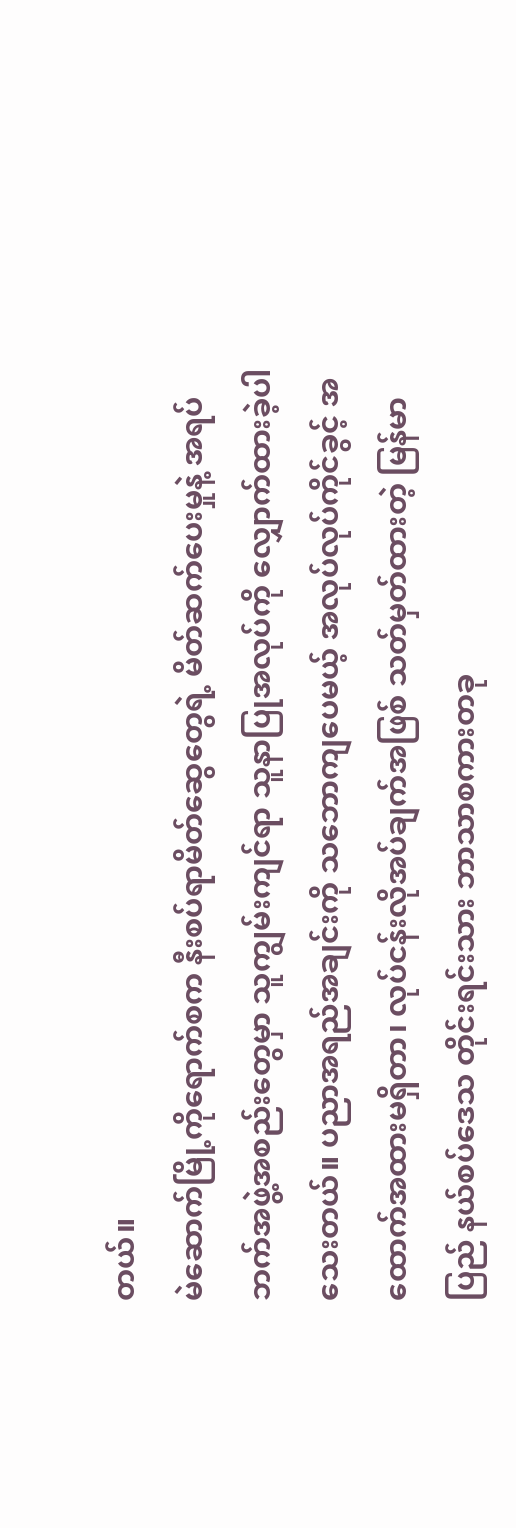တယ်။
မဲဆောက်မြို့ကိုရောက်စက နီးစပ်ရာမိတ်ဆွေတွေရဲ့ မိတ်ဆက်ပေးမှုနဲ့ အရပ်ဘက်အဖွဲ့အစည်းတွေမှာ သူကျွမ်းကျင်ရာ သူနာပြုအလုပ်ကို လျှောက်ထားခဲ့ပါသေးတယ်။ ပညာအရည်အချင်းကို သဘောကျပေမယ့် အလုပ်လုပ်ကိုင်ခွင့် အထောက်အထားမရှိတာ၊ လုပ်ငန်းလိုအပ်ချက်အဖြစ် သတ်မှတ်ထားတဲ့ မြန်မာပြည် နယ်စပ်ဒေသ တိုင်းရင်းသား ဘာသာစကားတခု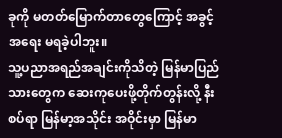ခုကို မတတ်မြောက်တာတွေကြောင့် အခွင့်အရေး မရခဲ့ပါဘူး။
သူ့ပညာအရည်အချင်းကိုသိတဲ့ မြန်မာပြည်သားတွေက ဆေးကုပေးဖို့တိုက်တွန်းလို့ နီးစပ်ရာ မြန်မာ့အသိုင်း အဝိုင်းမှာ မြန်မာ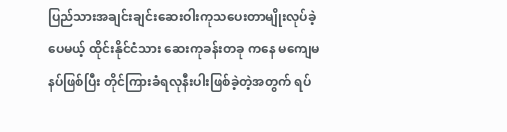ပြည်သားအချင်းချင်းဆေးဝါးကုသပေးတာမျိုးလုပ်ခဲ့ပေမယ့် ထိုင်းနိုင်ငံသား ဆေးကုခန်းတခု ကနေ မကျေမနပ်ဖြစ်ပြီး တိုင်ကြားခံရလုနီးပါးဖြစ်ခဲ့တဲ့အတွက် ရပ်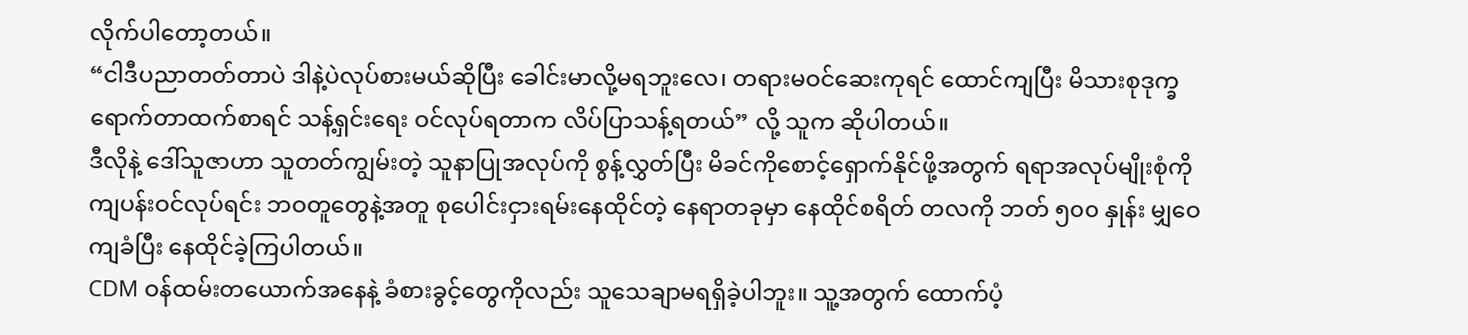လိုက်ပါတော့တယ်။
“ငါဒီပညာတတ်တာပဲ ဒါနဲ့ပဲလုပ်စားမယ်ဆိုပြီး ခေါင်းမာလို့မရဘူးလေ၊ တရားမဝင်ဆေးကုရင် ထောင်ကျပြီး မိသားစုဒုက္ခရောက်တာထက်စာရင် သန့်ရှင်းရေး ဝင်လုပ်ရတာက လိပ်ပြာသန့်ရတယ်” လို့ သူက ဆိုပါတယ်။
ဒီလိုနဲ့ ဒေါ်သူဇာဟာ သူတတ်ကျွမ်းတဲ့ သူနာပြုအလုပ်ကို စွန့်လွှတ်ပြီး မိခင်ကိုစောင့်ရှောက်နိုင်ဖို့အတွက် ရရာအလုပ်မျိုးစုံကို ကျပန်းဝင်လုပ်ရင်း ဘဝတူတွေနဲ့အတူ စုပေါင်းငှားရမ်းနေထိုင်တဲ့ နေရာတခုမှာ နေထိုင်စရိတ် တလကို ဘတ် ၅၀၀ နှုန်း မျှဝေကျခံပြီး နေထိုင်ခဲ့ကြပါတယ်။
CDM ဝန်ထမ်းတယောက်အနေနဲ့ ခံစားခွင့်တွေကိုလည်း သူသေချာမရရှိခဲ့ပါဘူး။ သူ့အတွက် ထောက်ပံ့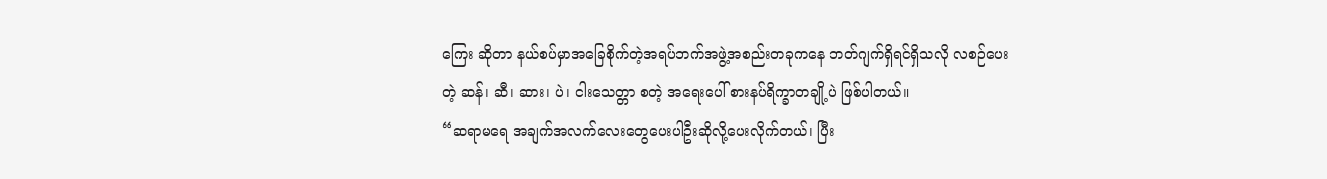ကြေး ဆိုတာ နယ်စပ်မှာအခြေစိုက်တဲ့အရပ်ဘက်အဖွဲ့အစည်းတခုကနေ ဘတ်ဂျက်ရှိရင်ရှိသလို လစဉ်ပေးတဲ့ ဆန်၊ ဆီ၊ ဆား၊ ပဲ၊ ငါးသေတ္တာ စတဲ့ အရေးပေါ် စားနပ်ရိက္ခာတချို့ပဲ ဖြစ်ပါတယ်။
“ဆရာမရေ အချက်အလက်လေးတွေပေးပါဦးဆိုလို့ပေးလိုက်တယ်၊ ပြီး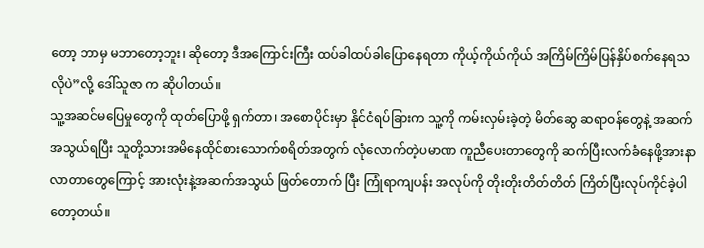တော့ ဘာမှ မဘာတော့ဘူး၊ ဆိုတော့ ဒီအကြောင်းကြီး ထပ်ခါထပ်ခါပြောနေရတာ ကိုယ့်ကိုယ်ကိုယ် အကြိမ်ကြိမ်ပြန်နှိပ်စက်နေရသလိုပဲ”လို့ ဒေါ်သူဇာ က ဆိုပါတယ်။
သူ့အဆင်မပြေမှုတွေကို ထုတ်ပြောဖို့ ရှက်တာ၊ အစောပိုင်းမှာ နိုင်ငံရပ်ခြားက သူ့ကို ကမ်းလှမ်းခဲ့တဲ့ မိတ်ဆွေ ဆရာဝန်တွေနဲ့ အဆက်အသွယ်ရပြီး သူတို့သားအမိနေထိုင်စားသောက်စရိတ်အတွက် လုံလောက်တဲ့ပမာဏ ကူညီပေးတာတွေကို ဆက်ပြီးလက်ခံနေဖို့အားနာလာတာတွေကြောင့် အားလုံးနဲ့အဆက်အသွယ် ဖြတ်တောက် ပြီး ကြုံရာကျပန်း အလုပ်ကို တိုးတိုးတိတ်တိတ် ကြိတ်ပြီးလုပ်ကိုင်ခဲ့ပါတော့တယ်။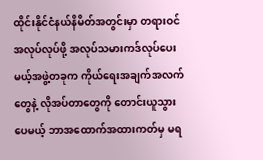ထိုင်းနိုင်ငံနယ်နိမိတ်အတွင်းမှာ တရားဝင်အလုပ်လုပ်ဖို့ အလုပ်သမားကဒ်လုပ်ပေးမယ့်အဖွဲ့တခုက ကိုယ်ရေးအချက်အလက်တွေနဲ့ လိုအပ်တာတွေကို တောင်းယူသွားပေမယ့် ဘာအထောက်အထားကတ်မှ မရ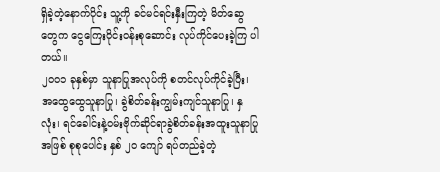ရှိခဲ့တဲ့နောက်ပိုင်း သူ့ကို ခင်မင်ရင်းနှီးကြတဲ့ မိတ်ဆွေတွေက ငွေကြေးဝိုင်းဝန်းစုဆောင်း လုပ်ကိုင်ပေးခဲ့ကြ ပါတယ်။
၂၀၀၁ ခုနှစ်မှာ သူနာပြုအလုပ်ကို စတင်လုပ်ကိုင်ခဲ့ပြီး၊ အထွေထွေသူနာပြု၊ ခွဲစိတ်ခန်းကျွမ်းကျင်သူနာပြု၊ နှလုံး၊ ရင်ခေါင်းနဲ့ဝမ်းဗိုက်ဆိုင်ရာခွဲစိတ်ခန်းအထူးသူနာပြုအဖြစ် စုစုပေါင်း နှစ် ၂၀ ကျော် ရပ်တည်ခဲ့တဲ့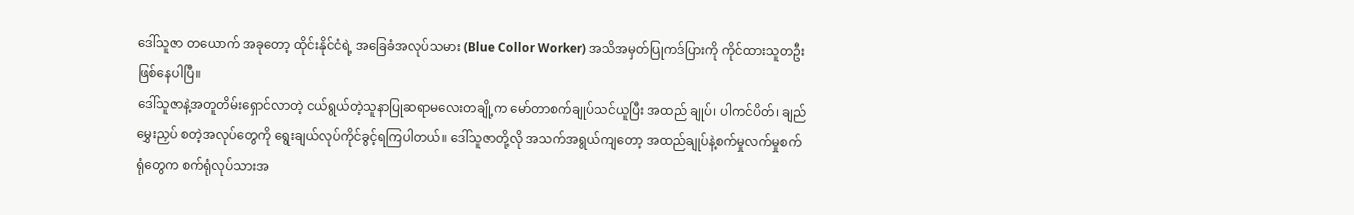ဒေါ်သူဇာ တယောက် အခုတော့ ထိုင်းနိုင်ငံရဲ့ အခြေခံအလုပ်သမား (Blue Collor Worker) အသိအမှတ်ပြုကဒ်ပြားကို ကိုင်ထားသူတဦး ဖြစ်နေပါပြီ။
ဒေါ်သူဇာနဲ့အတူတိမ်းရှောင်လာတဲ့ ငယ်ရွယ်တဲ့သူနာပြုဆရာမလေးတချို့က မော်တာစက်ချုပ်သင်ယူပြီး အထည် ချုပ်၊ ပါကင်ပိတ်၊ ချည်မွှေးညှပ် စတဲ့အလုပ်တွေကို ရွေးချယ်လုပ်ကိုင်ခွင့်ရကြပါတယ်။ ဒေါ်သူဇာတို့လို အသက်အရွယ်ကျတော့ အထည်ချုပ်နဲ့စက်မှုလက်မှုစက်ရုံတွေက စက်ရုံလုပ်သားအ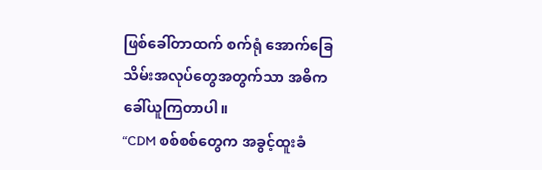ဖြစ်ခေါ်တာထက် စက်ရုံ အောက်ခြေသိမ်းအလုပ်တွေအတွက်သာ အဓိက ခေါ်ယူကြတာပါ။
“CDM စစ်စစ်တွေက အခွင့်ထူးခံ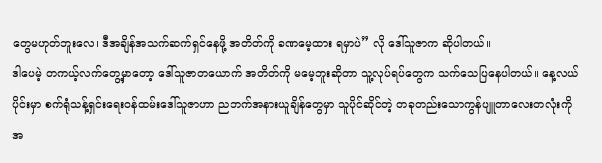တွေမဟုတ်ဘူးလေ၊ ဒီအချိန်အသက်ဆက်ရှင်နေဖို့ အတိတ်ကို ခဏမေ့ထား ရမှာပဲ” လို ဒေါ်သူဇာက ဆိုပါတယ်။
ဒါပေမဲ့ တကယ့်လက်တွေ့မှာတော့ ဒေါ်သူဇာတယောက် အတိတ်ကို မမေ့ဘူးဆိုတာ သူ့လုပ်ရပ်တွေက သက်သေပြနေပါတယ်။ နေ့လယ်ပိုင်းမှာ စက်ရုံသန့်ရှင်းရေးဝန်ထမ်းဒေါ်သူဇာဟာ ညဘက်အနားယူချိန်တွေမှာ သူပိုင်ဆိုင်တဲ့ တခုတည်းသောကွန်ပျူတာလေးတလုံးကို အ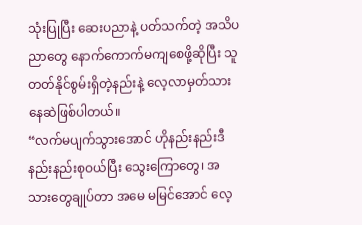သုံးပြုပြီး ဆေးပညာနဲ့ ပတ်သက်တဲ့ အသိပညာတွေ နောက်ကောက်မကျစေဖို့ဆိုပြီး သူတတ်နိုင်စွမ်းရှိတဲ့နည်းနဲ့ လေ့လာမှတ်သားနေဆဲဖြစ်ပါတယ်။
“လက်မပျက်သွားအောင် ဟိုနည်းနည်းဒီနည်းနည်းစုဝယ်ပြီး သွေးကြောတွေ၊ အသားတွေချုပ်တာ အမေ မမြင်အောင် လေ့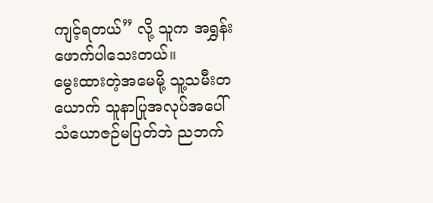ကျင့်ရတယ်” လို့ သူက အရွှန်းဖောက်ပါသေးတယ်။
မွေးထားတဲ့အမေမို့ သူ့သမီးတယောက် သူနာပြုအလုပ်အပေါ် သံယောဇဉ်မပြတ်ဘဲ ညဘက်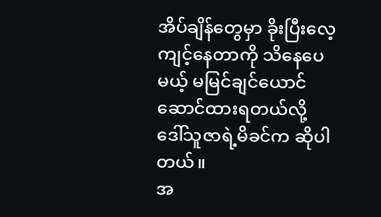အိပ်ချိန်တွေမှာ ခိုးပြီးလေ့ကျင့်နေတာကို သိနေပေမယ့် မမြင်ချင်ယောင် ဆောင်ထားရတယ်လို့ ဒေါ်သူဇာရဲ့မိခင်က ဆိုပါတယ်။
အ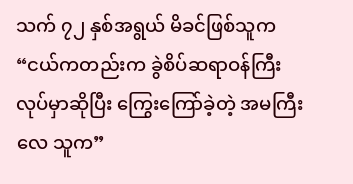သက် ၇၂ နှစ်အရွယ် မိခင်ဖြစ်သူက “ငယ်ကတည်းက ခွဲစိပ်ဆရာဝန်ကြီးလုပ်မှာဆိုပြီး ကြွေးကြော်ခဲ့တဲ့ အမကြီးလေ သူက”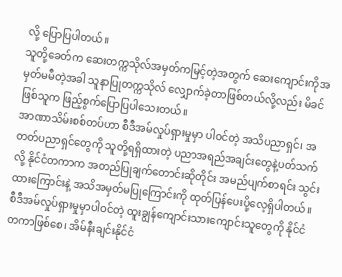လို့ ပြောပြပါတယ်။
သူတို့ခေတ်က ဆေးတက္ကသိုလ်အမှတ်ကမြင့်တဲ့အတွက် ဆေးကျောင်းကိုအမှတ်မမီတဲ့အခါ သူနာပြုတက္ကသိုလ် လျှောက်ခဲ့တာဖြစ်တယ်လို့လည်း မိခင်ဖြစ်သူက ဖြည့်စွက်ပြောပြပါသေးတယ်။
အာဏာသိမ်းစစ်တပ်ဟာ စီဒီအမ်လှုပ်ရှားမှုမှာ ပါဝင်တဲ့ အသိပညာရှင်၊ အတတ်ပညာရှင်တွေကို သူတို့ရရှိထားတဲ့ ပညာအရည်အချင်းတွေနဲ့ပတ်သက်လို့ နိုင်ငံတကာက အတည်ပြုချက်တောင်းဆိုတိုင်း အမည်ပျက်စာရင်း သွင်းထားကြောင်းနဲ့ အသိအမှတ်မပြုကြောင်းကို ထုတ်ပြန်ပေးပို့လေ့ရှိပါတယ်။ စီဒီအမ်လှုပ်ရှားမှုမှာပါဝင်တဲ့ ထူးချွန်ကျောင်းသားကျောင်းသူတွေကို နိုင်ငံတကာဖြစ်စေ၊ အိမ်နီးချင်းနိုင်ငံ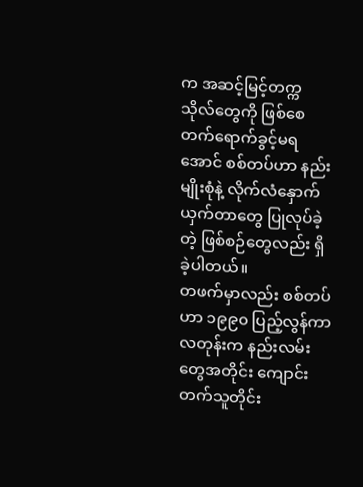က အဆင့်မြင့်တက္ကသိုလ်တွေကို ဖြစ်စေ တက်ရောက်ခွင့်မရအောင် စစ်တပ်ဟာ နည်းမျိုးစုံနဲ့ လိုက်လံနှောက်ယှက်တာတွေ ပြုလုပ်ခဲ့တဲ့ ဖြစ်စဉ်တွေလည်း ရှိခဲ့ပါတယ်။
တဖက်မှာလည်း စစ်တပ်ဟာ ၁၉၉၀ ပြည့်လွန်ကာလတုန်းက နည်းလမ်းတွေအတိုင်း ကျောင်းတက်သူတိုင်း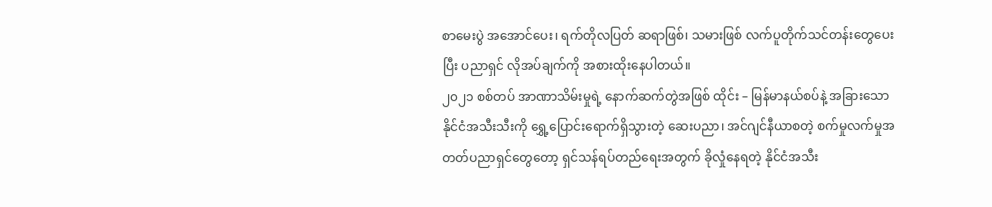စာမေးပွဲ အအောင်ပေး၊ ရက်တိုလပြတ် ဆရာဖြစ်၊ သမားဖြစ် လက်ပူတိုက်သင်တန်းတွေပေးပြီး ပညာရှင် လိုအပ်ချက်ကို အစားထိုးနေပါတယ်။
၂၀၂၁ စစ်တပ် အာဏာသိမ်းမှုရဲ့ နောက်ဆက်တွဲအဖြစ် ထိုင်း – မြန်မာနယ်စပ်နဲ့ အခြားသော နိုင်ငံအသီးသီးကို ရွှေ့ပြောင်းရောက်ရှိသွားတဲ့ ဆေးပညာ၊ အင်ဂျင်နီယာစတဲ့ စက်မှုလက်မှုအတတ်ပညာရှင်တွေတော့ ရှင်သန်ရပ်တည်ရေးအတွက် ခိုလှုံနေရတဲ့ နိုင်ငံအသီး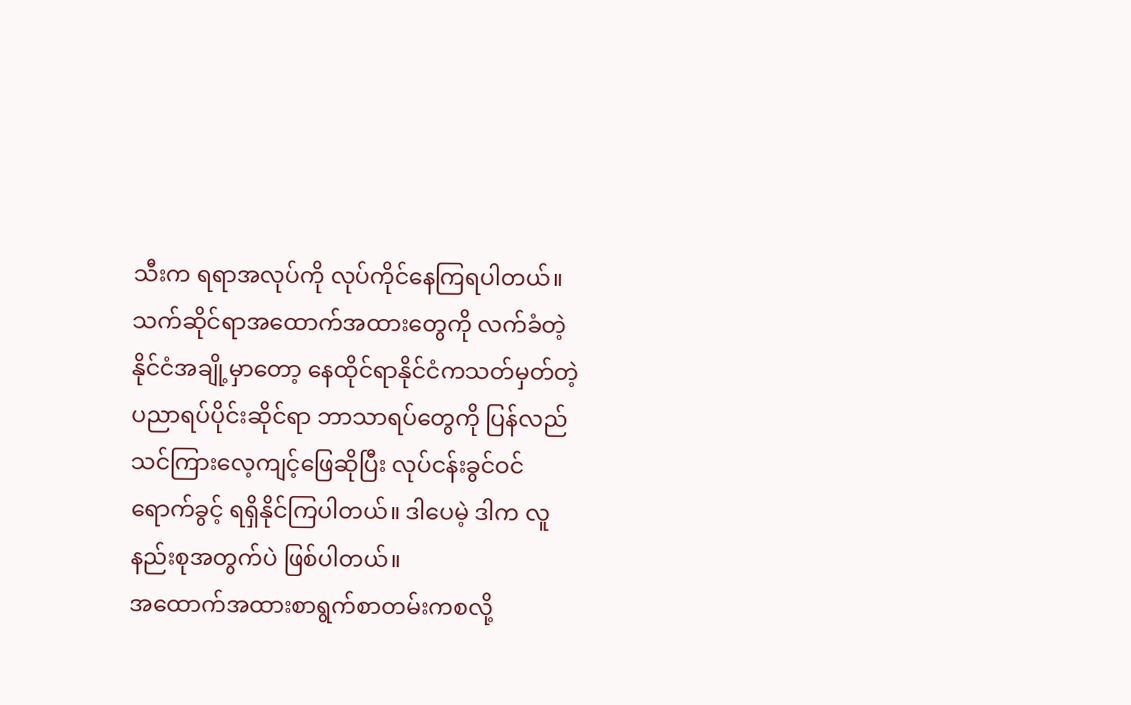သီးက ရရာအလုပ်ကို လုပ်ကိုင်နေကြရပါတယ်။
သက်ဆိုင်ရာအထောက်အထားတွေကို လက်ခံတဲ့နိုင်ငံအချို့မှာတော့ နေထိုင်ရာနိုင်ငံကသတ်မှတ်တဲ့ ပညာရပ်ပိုင်းဆိုင်ရာ ဘာသာရပ်တွေကို ပြန်လည်သင်ကြားလေ့ကျင့်ဖြေဆိုပြီး လုပ်ငန်းခွင်ဝင်ရောက်ခွင့် ရရှိနိုင်ကြပါတယ်။ ဒါပေမဲ့ ဒါက လူနည်းစုအတွက်ပဲ ဖြစ်ပါတယ်။
အထောက်အထားစာရွက်စာတမ်းကစလို့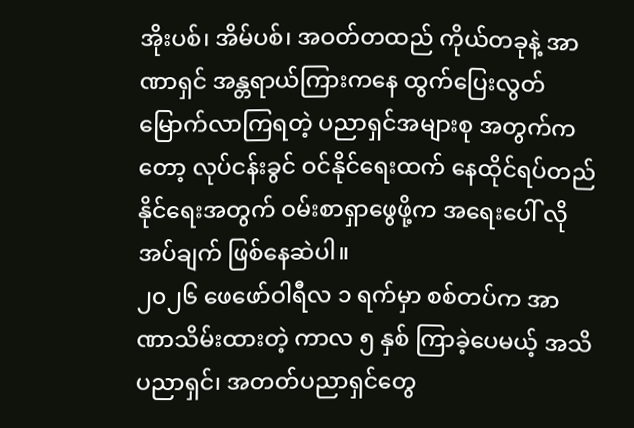အိုးပစ်၊ အိမ်ပစ်၊ အဝတ်တထည် ကိုယ်တခုနဲ့ အာဏာရှင် အန္တရာယ်ကြားကနေ ထွက်ပြေးလွတ်မြောက်လာကြရတဲ့ ပညာရှင်အများစု အတွက်ကတော့ လုပ်ငန်းခွင် ဝင်နိုင်ရေးထက် နေထိုင်ရပ်တည်နိုင်ရေးအတွက် ဝမ်းစာရှာဖွေဖို့က အရေးပေါ် လိုအပ်ချက် ဖြစ်နေဆဲပါ။
၂၀၂၆ ဖေဖော်ဝါရီလ ၁ ရက်မှာ စစ်တပ်က အာဏာသိမ်းထားတဲ့ ကာလ ၅ နှစ် ကြာခဲ့ပေမယ့် အသိပညာရှင်၊ အတတ်ပညာရှင်တွေ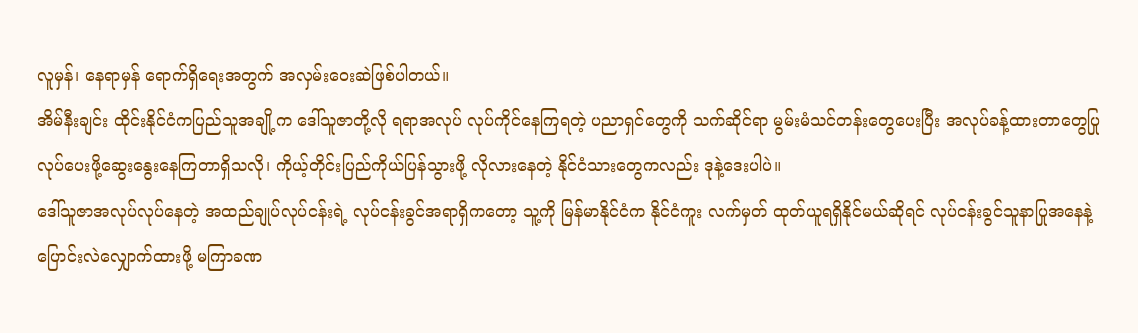လူမှန်၊ နေရာမှန် ရောက်ရှိရေးအတွက် အလှမ်းဝေးဆဲဖြစ်ပါတယ်။
အိမ်နီးချင်း ထိုင်းနိုင်ငံကပြည်သူအချို့က ဒေါ်သူဇာတို့လို ရရာအလုပ် လုပ်ကိုင်နေကြရတဲ့ ပညာရှင်တွေကို သက်ဆိုင်ရာ မွမ်းမံသင်တန်းတွေပေးပြီး အလုပ်ခန့်ထားတာတွေပြုလုပ်ပေးဖို့ဆွေးနွေးနေကြတာရှိသလို၊ ကိုယ့်တိုင်းပြည်ကိုယ်ပြန်သွားဖို့ လိုလားနေတဲ့ နိုင်ငံသားတွေကလည်း ဒုနဲ့ဒေးပါပဲ။
ဒေါ်သူဇာအလုပ်လုပ်နေတဲ့ အထည်ချုပ်လုပ်ငန်းရဲ့ လုပ်ငန်းခွင်အရာရှိကတော့ သူ့ကို မြန်မာနိုင်ငံက နိုင်ငံကူး လက်မှတ် ထုတ်ယူရရှိနိုင်မယ်ဆိုရင် လုပ်ငန်းခွင်သူနာပြုအနေနဲ့ ပြောင်းလဲလျှောက်ထားဖို့ မကြာခဏ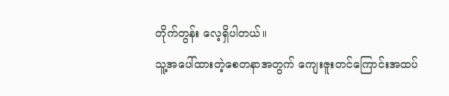တိုက်တွန်း လေ့ရှိပါတယ်။
သူ့အပေါ်ထားတဲ့စေတနာအတွက် ကျေးဇူးတင်ကြောင်းအထပ်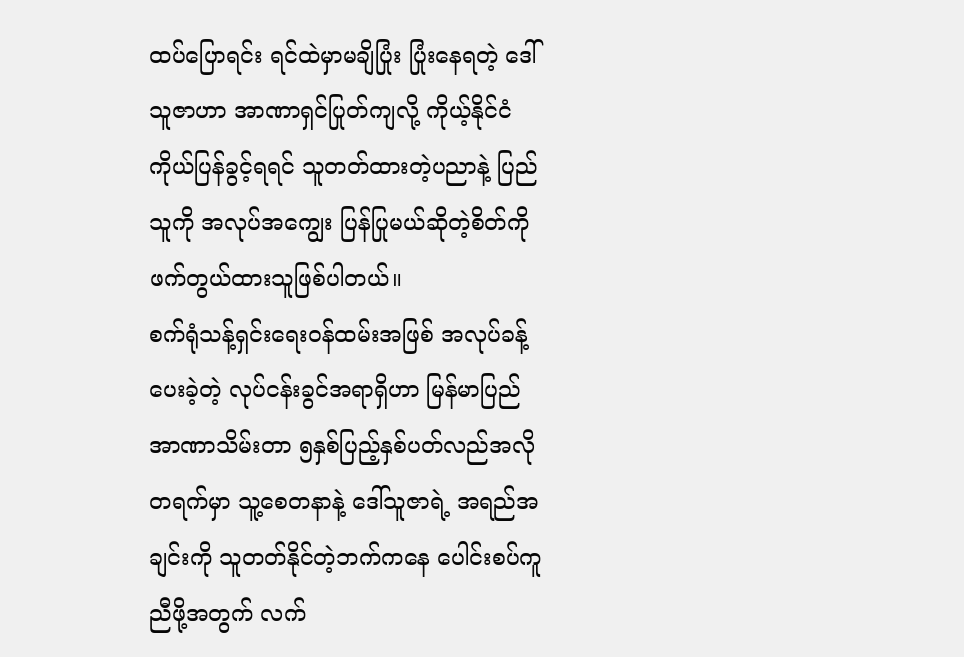ထပ်ပြောရင်း ရင်ထဲမှာမချိပြုံး ပြုံးနေရတဲ့ ဒေါ်သူဇာဟာ အာဏာရှင်ပြုတ်ကျလို့ ကိုယ့်နိုင်ငံကိုယ်ပြန်ခွင့်ရရင် သူတတ်ထားတဲ့ပညာနဲ့ ပြည်သူကို အလုပ်အကျွေး ပြန်ပြုမယ်ဆိုတဲ့စိတ်ကို ဖက်တွယ်ထားသူဖြစ်ပါတယ်။
စက်ရုံသန့်ရှင်းရေးဝန်ထမ်းအဖြစ် အလုပ်ခန့်ပေးခဲ့တဲ့ လုပ်ငန်းခွင်အရာရှိဟာ မြန်မာပြည်အာဏာသိမ်းတာ ၅နှစ်ပြည့်နှစ်ပတ်လည်အလိုတရက်မှာ သူ့စေတနာနဲ့ ဒေါ်သူဇာရဲ့ အရည်အချင်းကို သူတတ်နိုင်တဲ့ဘက်ကနေ ပေါင်းစပ်ကူညီဖို့အတွက် လက်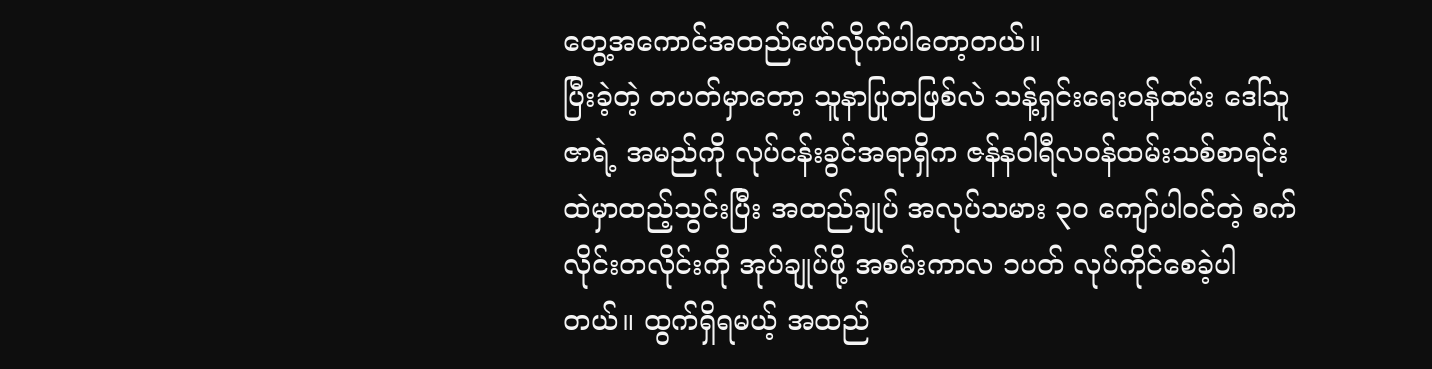တွေ့အကောင်အထည်ဖော်လိုက်ပါတော့တယ်။
ပြီးခဲ့တဲ့ တပတ်မှာတော့ သူနာပြုတဖြစ်လဲ သန့်ရှင်းရေးဝန်ထမ်း ဒေါ်သူဇာရဲ့ အမည်ကို လုပ်ငန်းခွင်အရာရှိက ဇန်နဝါရီလဝန်ထမ်းသစ်စာရင်းထဲမှာထည့်သွင်းပြီး အထည်ချုပ် အလုပ်သမား ၃၀ ကျော်ပါဝင်တဲ့ စက်လိုင်းတလိုင်းကို အုပ်ချုပ်ဖို့ အစမ်းကာလ ၁ပတ် လုပ်ကိုင်စေခဲ့ပါတယ်။ ထွက်ရှိရမယ့် အထည်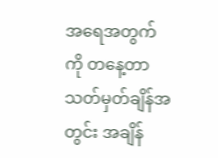အရေအတွက်ကို တနေ့တာ သတ်မှတ်ချိန်အတွင်း အချိန်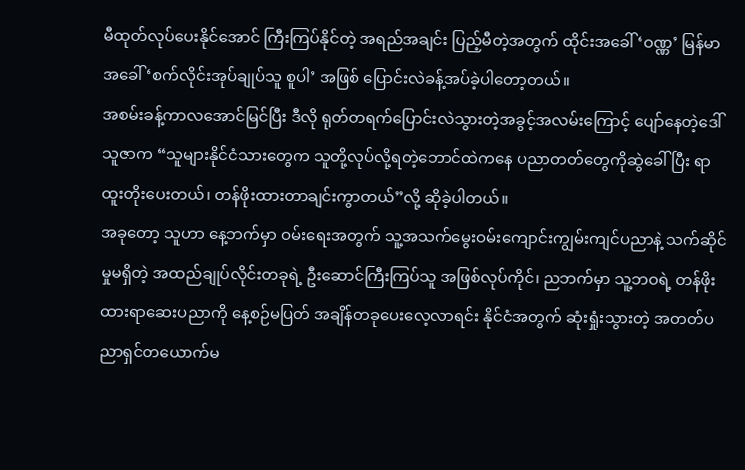မီထုတ်လုပ်ပေးနိုင်အောင် ကြီးကြပ်နိုင်တဲ့ အရည်အချင်း ပြည့်မီတဲ့အတွက် ထိုင်းအခေါ် ‘ဝဏ္ဏ’ မြန်မာအခေါ် ‘စက်လိုင်းအုပ်ချုပ်သူ စူပါ’ အဖြစ် ပြောင်းလဲခန့်အပ်ခဲ့ပါတော့တယ်။
အစမ်းခန့်ကာလအောင်မြင်ပြီး ဒီလို ရုတ်တရက်ပြောင်းလဲသွားတဲ့အခွင့်အလမ်းကြောင့် ပျော်နေတဲ့ဒေါ်သူဇာက “သူများနိုင်ငံသားတွေက သူတို့လုပ်လို့ရတဲ့ဘောင်ထဲကနေ ပညာတတ်တွေကိုဆွဲခေါ်ပြီး ရာထူးတိုးပေးတယ်၊ တန်ဖိုးထားတာချင်းကွာတယ်”လို့ ဆိုခဲ့ပါတယ်။
အခုတော့ သူဟာ နေ့ဘက်မှာ ဝမ်းရေးအတွက် သူ့အသက်မွေးဝမ်းကျောင်းကျွမ်းကျင်ပညာနဲ့ သက်ဆိုင်မှုမရှိတဲ့ အထည်ချုပ်လိုင်းတခုရဲ့ ဦးဆောင်ကြီးကြပ်သူ အဖြစ်လုပ်ကိုင်၊ ညဘက်မှာ သူ့ဘဝရဲ့ တန်ဖိုးထားရာဆေးပညာကို နေ့စဉ်မပြတ် အချိန်တခုပေးလေ့လာရင်း နိုင်ငံအတွက် ဆုံးရှုံးသွားတဲ့ အတတ်ပညာရှင်တယောက်မ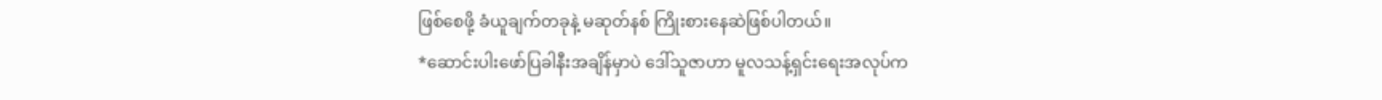ဖြစ်စေဖို့ ခံယူချက်တခုနဲ့ မဆုတ်နစ် ကြိုးစားနေဆဲဖြစ်ပါတယ်။
*ဆောင်းပါးဖော်ပြခါနီးအချိန်မှာပဲ ဒေါ်သူဇာဟာ မူလသန့်ရှင်းရေးအလုပ်က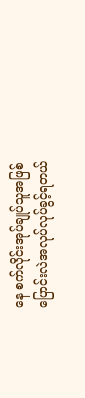နေ စက်လိုင်းအုပ်ချုပ်သူအဖြစ် ပြောင်းလဲအလုပ်လုပ်ခွင့်ရတယ်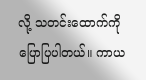လို့ သတင်းထောက်ကို ပြောပြပါတယ်။ ကာယ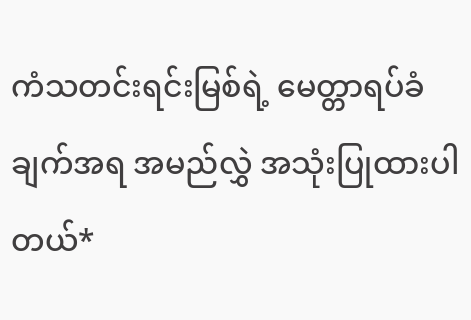ကံသတင်းရင်းမြစ်ရဲ့ မေတ္တာရပ်ခံချက်အရ အမည်လွှဲ အသုံးပြုထားပါတယ်*